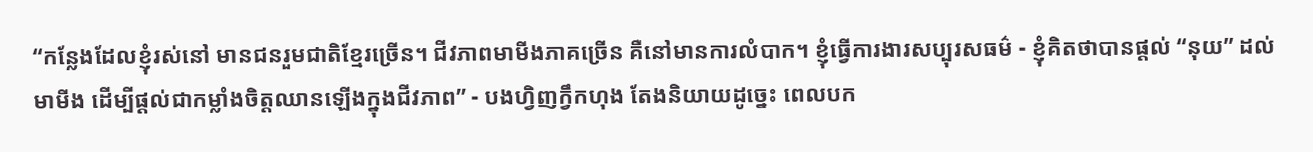“កន្លែងដែលខ្ញុំរស់នៅ មានជនរួមជាតិខ្មែរច្រើន។ ជីវភាពមាមីងភាគច្រើន គឺនៅមានការលំបាក។ ខ្ញុំធ្វើការងារសប្បុរសធម៌ - ខ្ញុំគិតថាបានផ្តល់ “នុយ” ដល់មាមីង ដើម្បីផ្តល់ជាកម្លាំងចិត្តឈានឡើងក្នុងជីវភាព” - បងហ្វិញក្វឹកហុង តែងនិយាយដូច្នេះ ពេលបក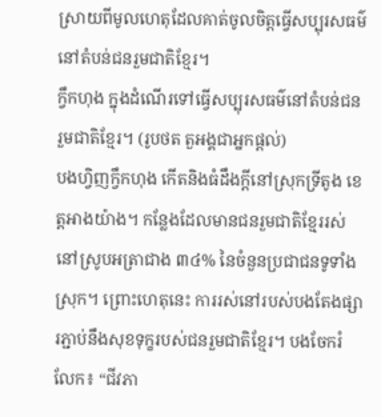ស្រាយពីមូលហេតុដែលគាត់ចូលចិត្តធ្វើសប្បុរសធម៌នៅតំបន់ជនរួមជាតិខ្មែរ។
ក្វឹកហុង ក្នុងដំណើរទៅធ្វើសប្បុរសធម៌នៅតំបន់ជនរួមជាតិខ្មែរ។ (រូបថត តួអង្គជាអ្នកផ្តល់)
បងហ្វិញក្វឹកហុង កើតនិងធំដឹងក្តីនៅស្រុកទ្រីតូង ខេត្តអាងយ៉ាង។ កន្លែងដែលមានជនរួមជាតិខ្មែររស់នៅស្រូបអត្រាជាង ៣៤% នៃចំនួនប្រជាជនទូទាំងស្រុក។ ព្រោះហេតុនេះ ការរស់នៅរបស់បងតែងផ្សារភ្ជាប់នឹងសុខទុក្ខរបស់ជនរួមជាតិខ្មែរ។ បងចែករំលែក៖ “ជីវភា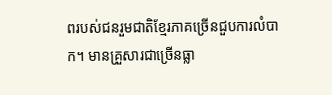ពរបស់ជនរួមជាតិខ្មែរភាគច្រើនជួបការលំបាក។ មានគ្រួសារជាច្រើនធ្លា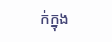ក់ក្នុង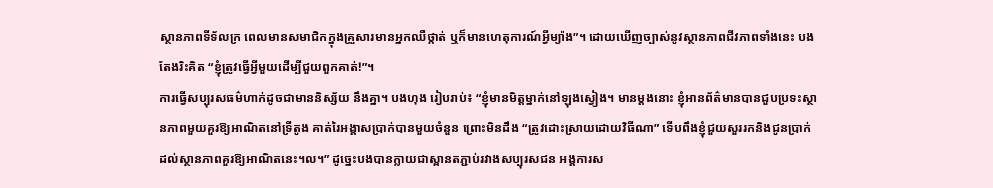ស្ថានភាពទីទ័លក្រ ពេលមានសមាជិកក្នុងគ្រួសារមានអ្នកឈឺថ្កាត់ ឬក៏មានហេតុការណ៍អ្វីម្យ៉ាង”។ ដោយឃើញច្បាស់នូវស្ថានភាពជីវភាពទាំងនេះ បងតែងរិះគិត “ខ្ញុំត្រូវធ្វើអ្វីមួយដើម្បីជួយពួកគាត់!”។
ការធ្វើសប្បុរសធម៌ហាក់ដូចជាមាននិស្ស័យ នឹងគ្នា។ បងហុង រៀបរាប់៖ “ខ្ញុំមានមិត្តម្នាក់នៅឡុងស្វៀង។ មានម្ដងនោះ ខ្ញុំអានព័ត៌មានបានជួបប្រទះស្ថានភាពមួយគួរឱ្យអាណិតនៅទ្រីតូង គាត់រៃអង្គាសប្រាក់បានមួយចំនួន ព្រោះមិនដឹង “ត្រូវដោះស្រាយដោយវិធីណា” ទើបពឹងខ្ញុំជួយសួររកនិងជូនប្រាក់ដល់ស្ថានភាពគួរឱ្យអាណិតនេះ។ល។” ដូច្នេះបងបានក្លាយជាស្ពានតភ្ជាប់រវាងសប្បុរសជន អង្គការស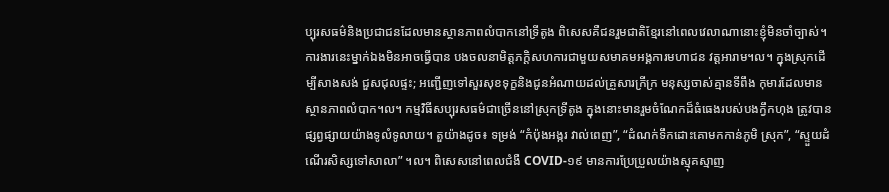ប្បុរសធម៌និងប្រជាជនដែលមានស្ថានភាពលំបាកនៅទ្រីតូង ពិសេសគឺជនរួមជាតិខ្មែរនៅពេលវេលាណានោះខ្ញុំមិនចាំច្បាស់។
ការងារនេះម្នាក់ឯងមិនអាចធ្វើបាន បងចលនាមិត្តភក្តិសហការជាមួយសមាគមអង្គការមហាជន វត្តអារាម។ល។ ក្នុងស្រុកដើម្បីសាងសង់ ជួសជុលផ្ទះ; អញ្ជើញទៅសួរសុខទុក្ខនិងជូនអំណាយដល់គ្រួសារក្រីក្រ មនុស្សចាស់គ្មានទីពឹង កុមារដែលមានស្ថានភាពលំបាក។ល។ កម្មវិធីសប្បុរសធម៌ជាច្រើននៅស្រុកទ្រីតូង ក្នុងនោះមានរួមចំណែកដ៏ធំធេងរបស់បងក្វឹកហុង ត្រូវបានផ្សព្វផ្សាយយ៉ាងទូលំទូលាយ។ តួយ៉ាងដូច៖ ទម្រង់ “កំប៉ុងអង្ករ វាល់ពេញ”, “ដំណក់ទឹកដោះគោមកកាន់ភូមិ ស្រុក”, “ស្ទួយដំណើរសិស្សទៅសាលា” ។ល។ ពិសេសនៅពេលជំងឺ COVID-១៩ មានការប្រែប្រួលយ៉ាងស្មុគស្មាញ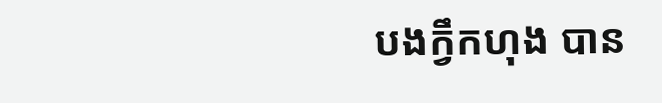បងក្វឹកហុង បាន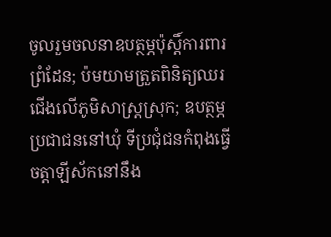ចូលរួមចលនាឧបត្ថម្ភប៉ុស្តិ៍ការពារព្រំដែន; ប៉មយាមត្រួតពិនិត្យឈរជើងលើភូមិសាស្រ្តស្រុក; ឧបត្ថម្ភប្រជាជននៅឃុំ ទីប្រជុំជនកំពុងធ្វើចត្តាឡីស័កនៅនឹង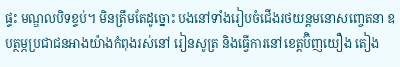ផ្ទះ មណ្ឌលបិទខ្ទប់។ មិនត្រឹមតែដូច្នោះ បងនៅទាំងរៀបចំជើងរថយន្តមនោសញ្ចេតនា ឧបត្ថម្ភប្រជាជនអាងយ៉ាងកំពុងរស់នៅ រៀនសូត្រ និងធ្វើការនៅខេត្តប៊ិញយឿង តៀង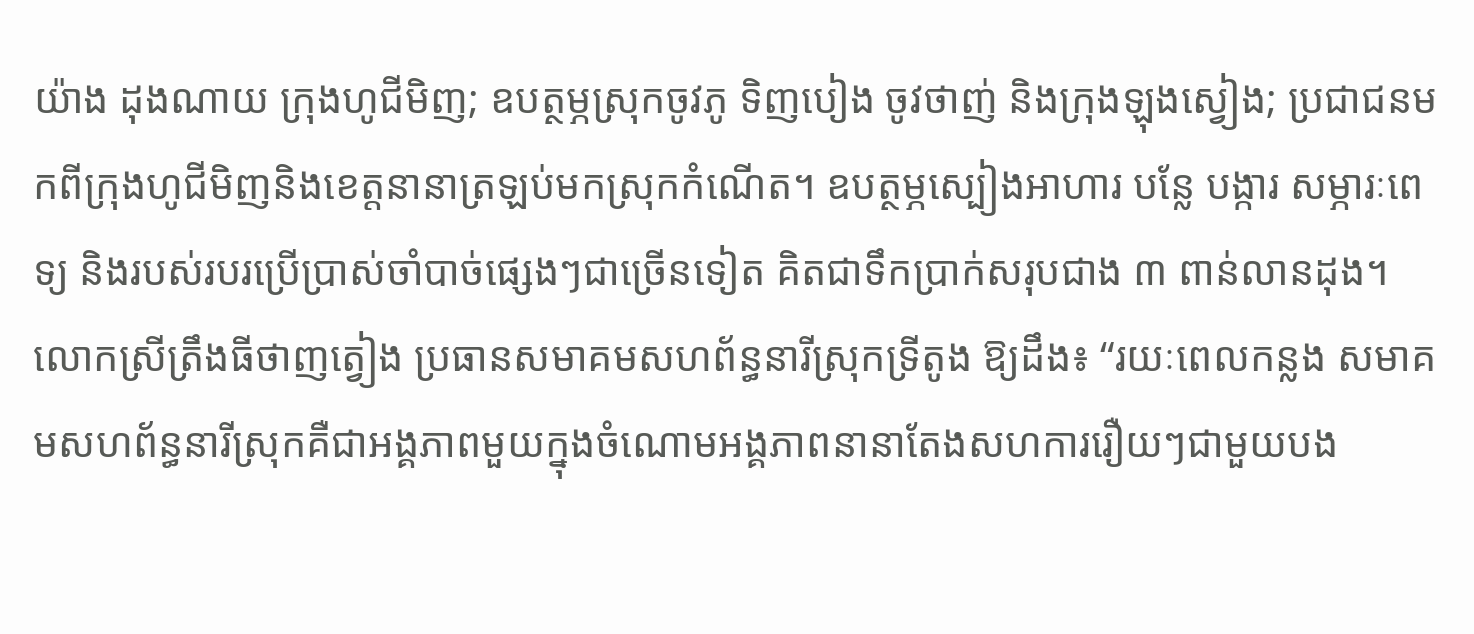យ៉ាង ដុងណាយ ក្រុងហូជីមិញ; ឧបត្ថម្ភស្រុកចូវភូ ទិញបៀង ចូវថាញ់ និងក្រុងឡុងស្វៀង; ប្រជាជនមកពីក្រុងហូជីមិញនិងខេត្តនានាត្រឡប់មកស្រុកកំណើត។ ឧបត្ថម្ភស្បៀងអាហារ បន្លែ បង្ការ សម្ភារៈពេទ្យ និងរបស់របរប្រើប្រាស់ចាំបាច់ផ្សេងៗជាច្រើនទៀត គិតជាទឹកប្រាក់សរុបជាង ៣ ពាន់លានដុង។
លោកស្រីត្រឹងធីថាញត្វៀង ប្រធានសមាគមសហព័ន្ធនារីស្រុកទ្រីតូង ឱ្យដឹង៖ “រយៈពេលកន្លង សមាគមសហព័ន្ធនារីស្រុកគឺជាអង្គភាពមួយក្នុងចំណោមអង្គភាពនានាតែងសហការរឿយៗជាមួយបង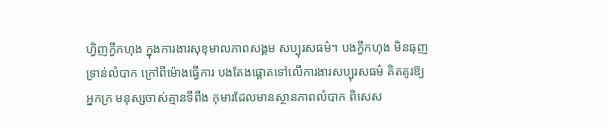ហ្វិញក្វឹកហុង ក្នុងការងារសុខុមាលភាពសង្គម សប្បុរសធម៌។ បងក្វឹកហុង មិនធុញទ្រាន់លំបាក ក្រៅពីម៉ោងធ្វើការ បងតែងផ្តោតទៅលើការងារសប្បុរសធម៌ គិតគូរឱ្យអ្នកក្រ មនុស្សចាស់គ្មានទីពឹង កុមារដែលមានស្ថានភាពលំបាក ពិសេស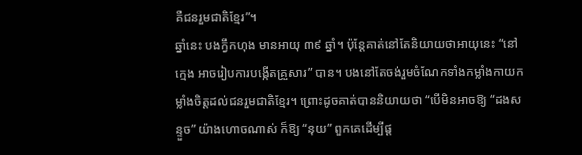គឺជនរួមជាតិខ្មែរ”។
ឆ្នាំនេះ បងក្វឹកហុង មានអាយុ ៣៩ ឆ្នាំ។ ប៉ុន្តែគាត់នៅតែនិយាយថាអាយុនេះ “នៅក្មេង អាចរៀបការបង្កើតគ្រួសារ” បាន។ បងនៅតែចង់រួមចំណែកទាំងកម្លាំងកាយកម្លាំងចិត្តដល់ជនរួមជាតិខ្មែរ។ ព្រោះដូចគាត់បាននិយាយថា “បើមិនអាចឱ្យ “ដងសន្ទួច” យ៉ាងហោចណាស់ ក៏ឱ្យ “នុយ” ពួកគេដើម្បីផ្ត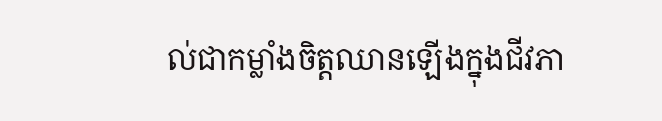ល់ជាកម្លាំងចិត្តឈានឡើងក្នុងជីវភា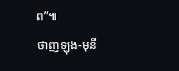ព”៕
ថាញឡុង-មុនី